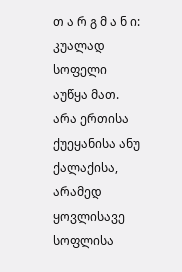თ ა რ გ მ ა ნ ი: კუალად სოფელი აუწყა მათ. არა ერთისა ქუეყანისა ანუ ქალაქისა, არამედ ყოვლისავე სოფლისა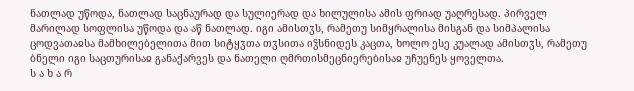ნათლად უწოდა, ნათლად საცნაურად და სულიერად და ხილულისა ამის ფრიად უაღრესად. პირველ მარილად სოფლისა უწოდა და აწ ნათლად. იგი ამისთჳს, რამეთუ სიმყრალისა მისგან და სიმპალისა ცოდვათაჲსა მამხილებელითა მით სიტყჳთა თჳსითა იჴსნიდეს კაცთა, ხოლო ესე კუალად ამისთჳს, რამეთუ ბნელი იგი საცთურისაჲ განაქარვეს და ნათელი ღმრთისმეცნიერებისაჲ უჩუენეს ყოველთა.
ს ა ხ ა რ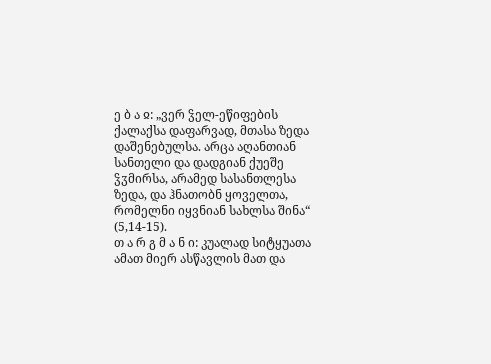ე ბ ა ჲ: „ვერ ჴელ-ეწიფების ქალაქსა დაფარვად, მთასა ზედა დაშენებულსა. არცა აღანთიან სანთელი და დადგიან ქუეშე ჴჳმირსა, არამედ სასანთლესა ზედა, და ჰნათობნ ყოველთა, რომელნი იყვნიან სახლსა შინა“ (5,14-15).
თ ა რ გ მ ა ნ ი: კუალად სიტყუათა ამათ მიერ ასწავლის მათ და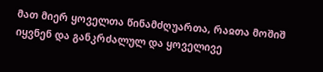მათ მიერ ყოველთა წინამძღუართა, რაჲთა მოშიშ იყვნენ და განკრძალულ და ყოველივე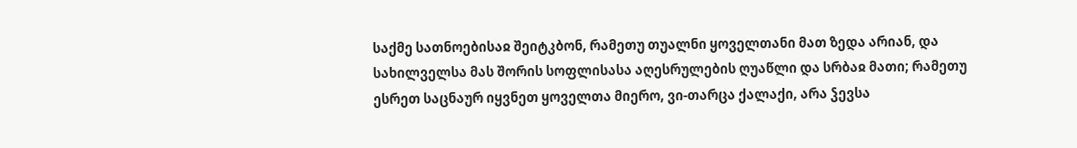საქმე სათნოებისაჲ შეიტკბონ, რამეთუ თუალნი ყოველთანი მათ ზედა არიან, და სახილველსა მას შორის სოფლისასა აღესრულების ღუაწლი და სრბაჲ მათი; რამეთუ ესრეთ საცნაურ იყვნეთ ყოველთა მიერო, ვი-თარცა ქალაქი, არა ჴევსა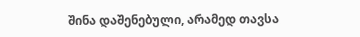შინა დაშენებული, არამედ თავსა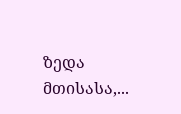ზედა მთისასა,...